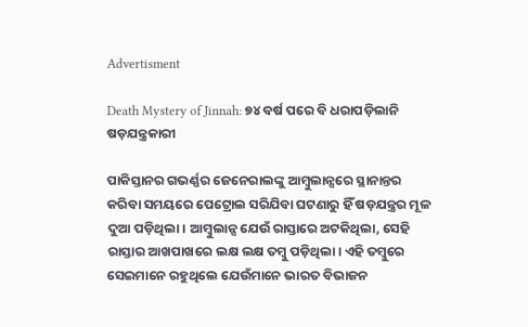Advertisment

Death Mystery of Jinnah: ୭୪ ବର୍ଷ ପରେ ବି ଧରାପଡ଼ିଲାନି ଷଡ଼ଯନ୍ତ୍ରକାରୀ

ପାକିସ୍ତାନର ଗଭର୍ଣ୍ଣର ଜେନେରାଲଙ୍କୁ ଆମ୍ବୁଲାନ୍ସରେ ସ୍ଥାନାନ୍ତର କରିବା ସମୟରେ ପେଟ୍ରୋଲ ସରିଯିବା ଘଟଣାରୁ ହିଁ ଷଡ଼ଯନ୍ତ୍ରର ମୂଳ ଦୁଆ ପଡ଼ିଥିଲା। ଆମ୍ବୁଲାନ୍ସ ଯେଉଁ ରାସ୍ତାରେ ଅଟକିଥିଲା, ସେହି ରାସ୍ତାର ଆଖପାଖରେ ଲକ୍ଷ ଲକ୍ଷ ତମ୍ବୁ ପଡ଼ିଥିଲା। ଏହି ତମ୍ବୁରେ ସେଇମାନେ ରହୁଥିଲେ ଯେଉଁମାନେ ଭାରତ ବିଭାଜନ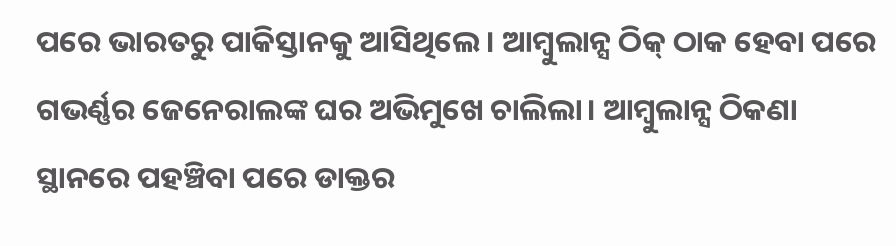ପରେ ଭାରତରୁ ପାକିସ୍ତାନକୁ ଆସିଥିଲେ। ଆମ୍ବୁଲାନ୍ସ ଠିକ୍ ଠାକ ହେବା ପରେ ଗଭର୍ଣ୍ଣର ଜେନେରାଲଙ୍କ ଘର ଅଭିମୁଖେ ଚାଲିଲା। ଆମ୍ବୁଲାନ୍ସ ଠିକଣା ସ୍ଥାନରେ ପହଞ୍ଚିବା ପରେ ଡାକ୍ତର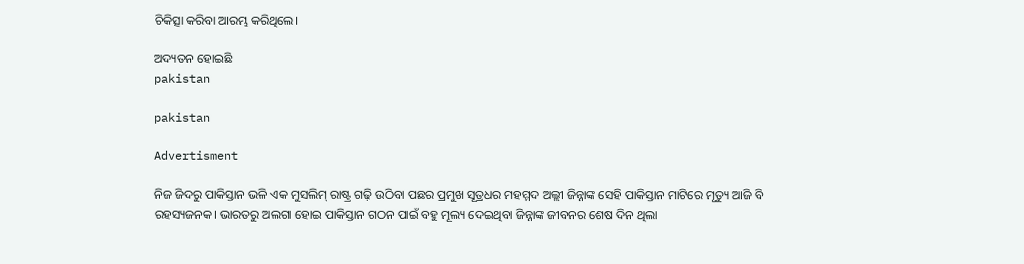ଚିକିତ୍ସା କରିବା ଆରମ୍ଭ କରିଥିଲେ।

ଅଦ୍ୟତନ ହୋଇଛି
pakistan

pakistan

Advertisment

ନିଜ ଜିଦରୁ ପାକିସ୍ତାନ ଭଳି ଏକ ମୁସଲିମ୍ ରାଷ୍ଟ୍ର ଗଢ଼ି ଉଠିବା ପଛର ପ୍ରମୁଖ ସୂତ୍ରଧର ମହମ୍ମଦ ଅଲ୍ଲୀ ଜିନ୍ନାଙ୍କ ସେହି ପାକିସ୍ତାନ ମାଟିରେ ମୃତ୍ୟୁ ଆଜି ବି ରହସ୍ୟଜନକ। ଭାରତରୁ ଅଲଗା ହୋଇ ପାକିସ୍ତାନ ଗଠନ ପାଇଁ ବହୁ ମୂଲ୍ୟ ଦେଇଥିବା ଜିନ୍ନାଙ୍କ ଜୀବନର ଶେଷ ଦିନ ଥିଲା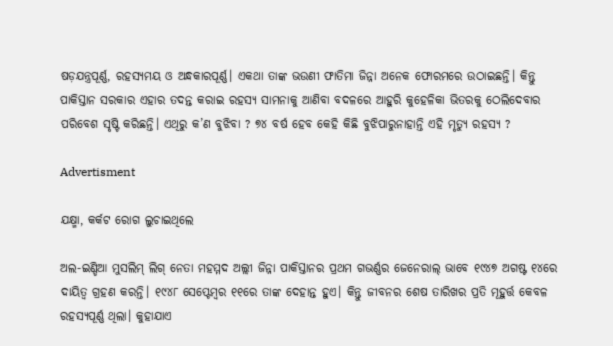ଷଡ଼ଯନ୍ତ୍ରପୂର୍ଣ୍ଣ, ରହସ୍ୟମୟ ଓ ଅନ୍ଧକାରପୂର୍ଣ୍ଣ। ଏକଥା ତାଙ୍କ ଭଉଣୀ ଫାତିମା ଜିନ୍ନା ଅନେକ ଫୋରମରେ ଉଠାଇଛନ୍ତି। କିନ୍ତୁ ପାକିସ୍ତାନ ସରକାର ଏହାର ତଦନ୍ତ କରାଇ ରହସ୍ୟ ସାମନାକୁ ଆଣିବା ବଦଳରେ ଆହୁରି କୁହେଳିକା ଭିତରକୁ ଠେଲିଦେବାର ପରିବେଶ ସୃଷ୍ଟି କରିଛନ୍ତି। ଏଥିରୁ କ’ଣ ବୁଝିବା ? ୭୪ ବର୍ଷ ହେବ କେହି କିଛି ବୁଝିପାରୁନାହାନ୍ତି ଏହି ମୃତ୍ୟୁ ରହସ୍ୟ ?

Advertisment

ଯକ୍ଷ୍ମା, କର୍କଟ ରୋଗ ଲୁଚାଇଥିଲେ

ଅଲ-ଇଣ୍ଡିଆ ମୁସଲିମ୍ ଲିଗ୍ ନେତା ମହମ୍ମଦ ଅଲ୍ଲୀ ଜିନ୍ନା ପାକିସ୍ତାନର ପ୍ରଥମ ଗଭର୍ଣ୍ଣର ଜେନେରାଲ୍ ଭାବେ ୧୯୪୭ ଅଗଷ୍ଟ ୧୪ରେ ଦାୟିତ୍ବ ଗ୍ରହଣ କରନ୍ତି। ୧୯୪୮ ସେପ୍ଟେମ୍ବର ୧୧ରେ ତାଙ୍କ ଦେହାନ୍ତ ହୁଏ। କିନ୍ତୁ ଜୀବନର ଶେଷ ତାରିଖର ପ୍ରତି ମୂହୁର୍ତ୍ତ କେବଳ ରହସ୍ୟପୂର୍ଣ୍ଣ ଥିଲା। କୁହାଯାଏ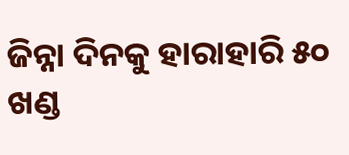ଜିନ୍ନା ଦିନକୁ ହାରାହାରି ୫୦ ଖଣ୍ଡ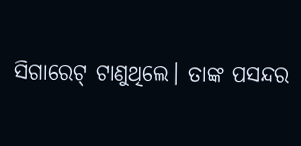ସିଗାରେଟ୍ ଟାଣୁଥିଲେ। ତାଙ୍କ ପସନ୍ଦର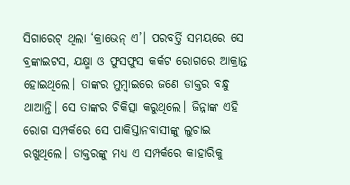ସିଗାରେଟ୍ ଥିଲା ‘କ୍ରାଭେନ୍ ଏ’। ପରବର୍ତ୍ତି ସମୟରେ ସେ ବ୍ରଙ୍କାଇଟସ, ଯକ୍ଷ୍ମା ଓ ଫୁସଫୁସ କର୍କଟ ରୋଗରେ ଆକ୍ରାନ୍ତ ହୋଇଥିଲେ। ତାଙ୍କର ମୁମ୍ବାଇରେ ଜଣେ ଡାକ୍ତର ବନ୍ଧୁ ଥାଆନ୍ତି। ସେ ତାଙ୍କର ଚିକିତ୍ସା କରୁଥିଲେ। ଜିନ୍ନାଙ୍କ ଏହି ରୋଗ ସମ୍ପର୍କରେ ସେ ପାକିସ୍ତାନବାସୀଙ୍କୁ ଲୁଚାଇ ରଖୁଥିଲେ। ଡାକ୍ତରଙ୍କୁ ମଧ୍ୟ ଏ ସମ୍ପର୍କରେ କାହାରିକୁ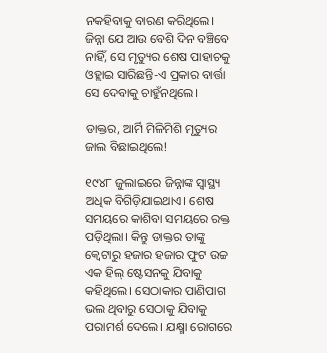ନକହିବାକୁ ବାରଣ କରିଥିଲେ। ଜିନ୍ନା ଯେ ଆଉ ବେଶି ଦିନ ବଞ୍ଚିବେ ନାହିଁ, ସେ ମୃତ୍ୟୁର ଶେଷ ପାହାଚକୁ ଓହ୍ଲାଇ ସାରିଛନ୍ତି-ଏ ପ୍ରକାର ବାର୍ତ୍ତା ସେ ଦେବାକୁ ଚାହୁଁନଥିଲେ।

ଡାକ୍ତର, ଆର୍ମି ମିଳିମିଶି ମୃତ୍ୟୁର ଜାଲ ବିଛାଇଥିଲେ!

୧୯୪୮ ଜୁଲାଇରେ ଜିନ୍ନାଙ୍କ ସ୍ବାସ୍ଥ୍ୟ ଅଧିକ ବିଗିଡ଼ିଯାଇଥାଏ। ଶେଷ ସମୟରେ କାଶିବା ସମୟରେ ରକ୍ତ ପଡ଼ିଥିଲା। କିନ୍ତୁ ଡାକ୍ତର ତାଙ୍କୁ କ୍ୱେଟାରୁ ହଜାର ହଜାର ଫୁଟ ଉଚ୍ଚ ଏକ ହିଲ୍ ଷ୍ଟେସନକୁ ଯିବାକୁ କହିଥିଲେ। ସେଠାକାର ପାଣିପାଗ ଭଲ ଥିବାରୁ ସେଠାକୁ ଯିବାକୁ ପରାମର୍ଶ ଦେଲେ। ଯକ୍ଷ୍ମା ରୋଗରେ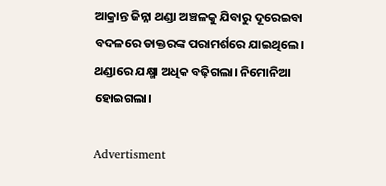ଆକ୍ରାନ୍ତ ଜିନ୍ନା ଥଣ୍ଡା ଅଞ୍ଚଳକୁ ଯିବାରୁ ଦୂରେଇବା ବଦଳରେ ଡାକ୍ତରଙ୍କ ପରାମର୍ଶରେ ଯାଇଥିଲେ। ଥଣ୍ଡାରେ ଯକ୍ଷ୍ମା ଅଧିକ ବଢ଼ିଗଲା। ନିମୋନିଆ ହୋଇଗଲା।

Advertisment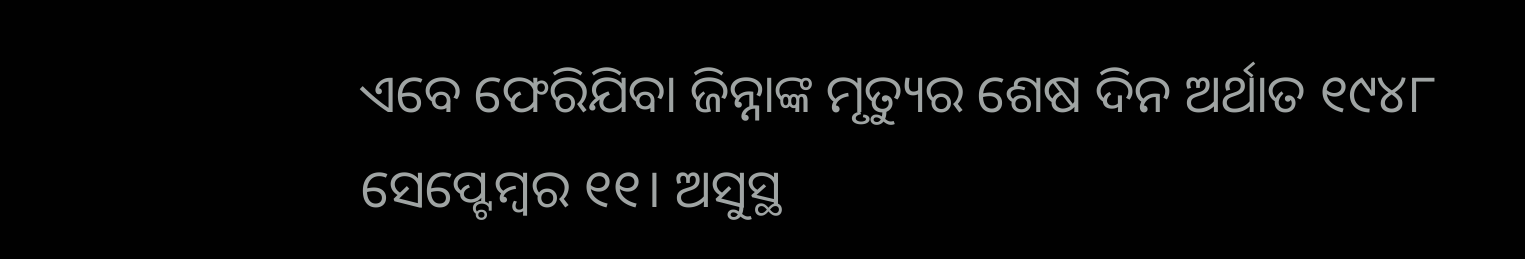ଏବେ ଫେରିଯିବା ଜିନ୍ନାଙ୍କ ମୃତ୍ୟୁର ଶେଷ ଦିନ ଅର୍ଥାତ ୧୯୪୮ ସେପ୍ଟେମ୍ବର ୧୧। ଅସୁସ୍ଥ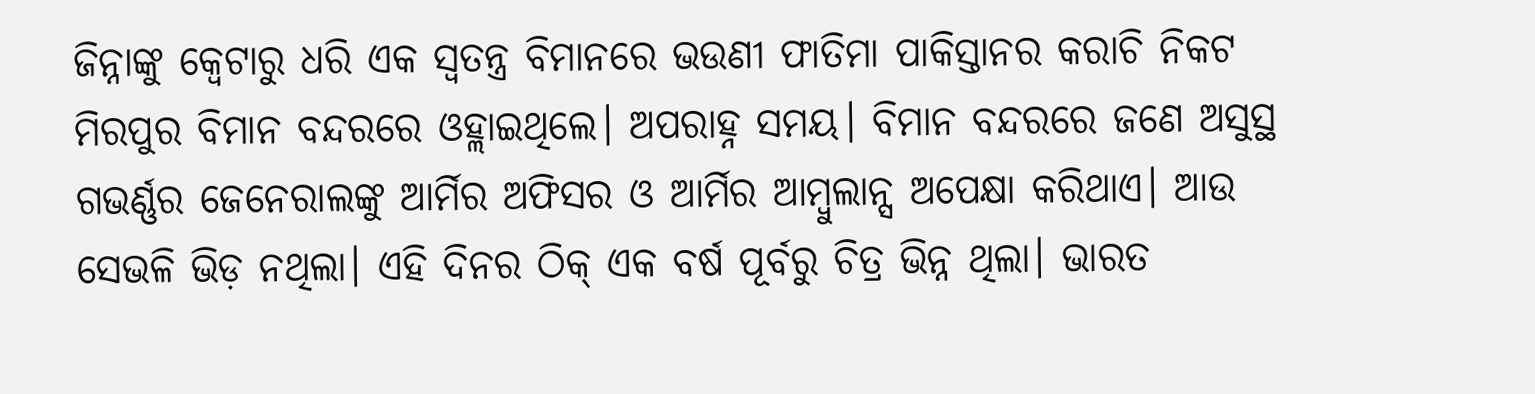ଜିନ୍ନାଙ୍କୁ କ୍ୱେଟାରୁ ଧରି ଏକ ସ୍ବତନ୍ତ୍ର ବିମାନରେ ଭଉଣୀ ଫାତିମା ପାକିସ୍ତାନର କରାଚି ନିକଟ ମିରପୁର ବିମାନ ବନ୍ଦରରେ ଓହ୍ଲାଇଥିଲେ। ଅପରାହ୍ନ ସମୟ। ବିମାନ ବନ୍ଦରରେ ଜଣେ ଅସୁସ୍ଥ ଗଭର୍ଣ୍ଣର ଜେନେରାଲଙ୍କୁ ଆର୍ମିର ଅଫିସର ଓ ଆର୍ମିର ଆମ୍ବୁଲାନ୍ସ ଅପେକ୍ଷା କରିଥାଏ। ଆଉ ସେଭଳି ଭିଡ଼ ନଥିଲା। ଏହି ଦିନର ଠିକ୍ ଏକ ବର୍ଷ ପୂର୍ବରୁ ଚିତ୍ର ଭିନ୍ନ ଥିଲା। ଭାରତ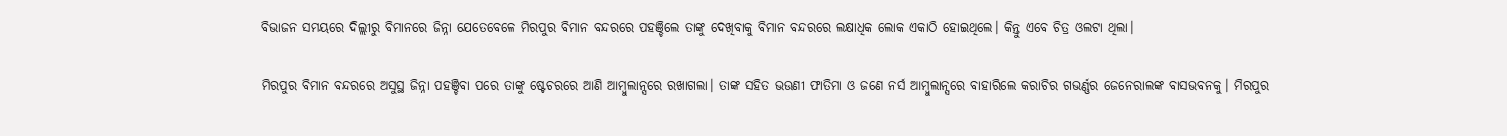ବିଭାଜନ ସମୟରେ ଦିଲ୍ଲୀରୁ ବିମାନରେ ଜିନ୍ନା ଯେତେବେଳେ ମିରପୁର ବିମାନ ବନ୍ଦରରେ ପହଞ୍ଚିଲେ ତାଙ୍କୁ ଦେଖିବାକୁ ବିମାନ ବନ୍ଦରରେ ଲକ୍ଷାଧିକ ଲୋକ ଏକାଠି ହୋଇଥିଲେ। କିନ୍ତୁ ଏବେ ଚିତ୍ର ଓଲଟା ଥିଲା।

ମିରପୁର ବିମାନ ବନ୍ଦରରେ ଅସୁସ୍ଥ ଜିନ୍ନା ପହଞ୍ଚିବା ପରେ ତାଙ୍କୁ ଷ୍ଟେଚରରେ ଆଣି ଆମ୍ବୁଲାନ୍ସରେ ରଖାଗଲା। ତାଙ୍କ ସହିତ ଭଉଣୀ ଫାତିମା ଓ ଜଣେ ନର୍ସ ଆମ୍ବୁଲାନ୍ସରେ ବାହାରିଲେ କରାଚିର ଗଭର୍ଣ୍ଣର ଜେନେରାଲଙ୍କ ବାସଭବନକୁ। ମିରପୁର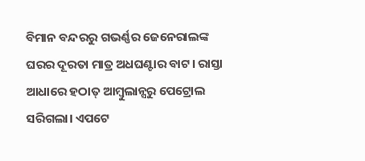ବିମାନ ବନ୍ଦରରୁ ଗଭର୍ଣ୍ଣର ଜେନେରାଲଙ୍କ ଘରର ଦୂରତା ମାତ୍ର ଅଧଘଣ୍ଟାର ବାଟ। ରାସ୍ତା ଆଧାରେ ହଠାତ୍ ଆମ୍ବୁଲାନ୍ସରୁ ପେଟ୍ରୋଲ ସରିଗଲା। ଏପଟେ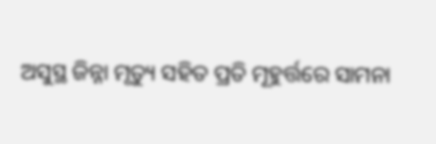ଅସୁସ୍ଥ ଜିନ୍ନା ମୃତ୍ୟୁ ସହିତ ପ୍ରତି ମୂହୁର୍ତ୍ତରେ ସାମନା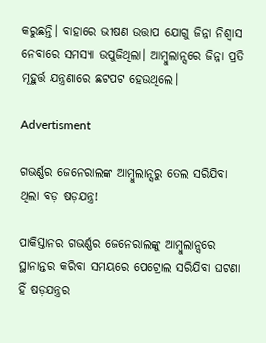କରୁଛନ୍ତି। ବାହାରେ ଭୀଷଣ ଉତ୍ତାପ ଯୋଗୁ ଜିନ୍ନା ନିଶ୍ବାସ ନେବାରେ ସମସ୍ୟା ଉପୁଜିଥିଲା। ଆମ୍ବୁଲାନ୍ସରେ ଜିନ୍ନା ପ୍ରତି ମୂହୁର୍ତ୍ତ ଯନ୍ତ୍ରଣାରେ ଛଟପଟ ହେଉଥିଲେ।

Advertisment

ଗଭର୍ଣ୍ଣର ଜେନେରାଲଙ୍କ ଆମ୍ବୁଲାନ୍ସରୁ ତେଲ ସରିଯିବା ଥିଲା ବଡ଼ ଷଡ଼ଯନ୍ତ୍ର!

ପାକିସ୍ତାନର ଗଭର୍ଣ୍ଣର ଜେନେରାଲଙ୍କୁ ଆମ୍ବୁଲାନ୍ସରେ ସ୍ଥାନାନ୍ତର କରିବା ସମୟରେ ପେଟ୍ରୋଲ ସରିଯିବା ଘଟଣା ହିଁ ଷଡ଼ଯନ୍ତ୍ରର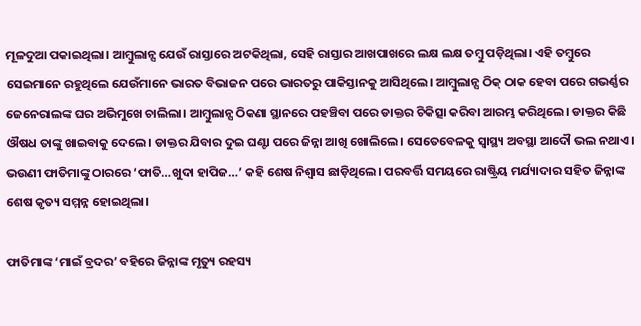ମୂଳଦୁଆ ପକାଇଥିଲା। ଆମ୍ବୁଲାନ୍ସ ଯେଉଁ ରାସ୍ତାରେ ଅଟକିଥିଲା, ସେହି ରାସ୍ତାର ଆଖପାଖରେ ଲକ୍ଷ ଲକ୍ଷ ତମ୍ବୁ ପଡ଼ିଥିଲା। ଏହି ତମ୍ବୁରେ ସେଇମାନେ ରହୁଥିଲେ ଯେଉଁମାନେ ଭାରତ ବିଭାଜନ ପରେ ଭାରତରୁ ପାକିସ୍ତାନକୁ ଆସିଥିଲେ। ଆମ୍ବୁଲାନ୍ସ ଠିକ୍ ଠାକ ହେବା ପରେ ଗଭର୍ଣ୍ଣର ଜେନେରାଲଙ୍କ ଘର ଅଭିମୁଖେ ଚାଲିଲା। ଆମ୍ବୁଲାନ୍ସ ଠିକଣା ସ୍ଥାନରେ ପହଞ୍ଚିବା ପରେ ଡାକ୍ତର ଚିକିତ୍ସା କରିବା ଆରମ୍ଭ କରିଥିଲେ। ଡାକ୍ତର କିଛି ଔଷଧ ତାଙ୍କୁ ଖାଇବାକୁ ଦେଲେ। ଡାକ୍ତର ଯିବାର ଦୁଇ ଘଣ୍ଟା ପରେ ଜିନ୍ନା ଆଖି ଖୋଲିଲେ। ସେତେବେଳକୁ ସ୍ବାସ୍ଥ୍ୟ ଅବସ୍ଥା ଆଦୌ ଭଲ ନଥାଏ। ଭଉଣୀ ଫାତିମାଙ୍କୁ ଠାରରେ ‘ଫାତି…ଖୁଦା ହାପିଜ…’ କହି ଶେଷ ନିଶ୍ବାସ ଛାଡ଼ିଥିଲେ। ପରବର୍ତ୍ତି ସମୟରେ ରାଷ୍ଟ୍ରିୟ ମର୍ଯ୍ୟାଦାର ସହିତ ଜିନ୍ନାଙ୍କ ଶେଷ କୃତ୍ୟ ସମ୍ମନ୍ନ ହୋଇଥିଲା।

ଫାତିମାଙ୍କ ‘ମାଇଁ ବ୍ରଦର’ ବହିରେ ଜିନ୍ନାଙ୍କ ମୃତ୍ୟୁ ରହସ୍ୟ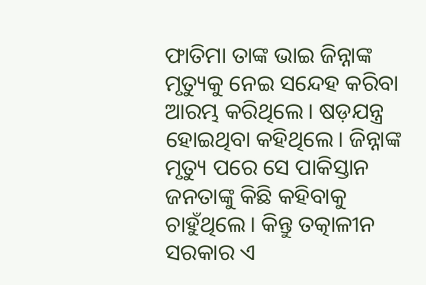ଫାତିମା ତାଙ୍କ ଭାଇ ଜିନ୍ନାଙ୍କ ମୃତ୍ୟୁକୁ ନେଇ ସନ୍ଦେହ କରିବା ଆରମ୍ଭ କରିଥିଲେ। ଷଡ଼ଯନ୍ତ୍ର ହୋଇଥିବା କହିଥିଲେ। ଜିନ୍ନାଙ୍କ ମୃତ୍ୟୁ ପରେ ସେ ପାକିସ୍ତାନ ଜନତାଙ୍କୁ କିଛି କହିବାକୁ ଚାହୁଁଥିଲେ। କିନ୍ତୁ ତତ୍କାଳୀନ ସରକାର ଏ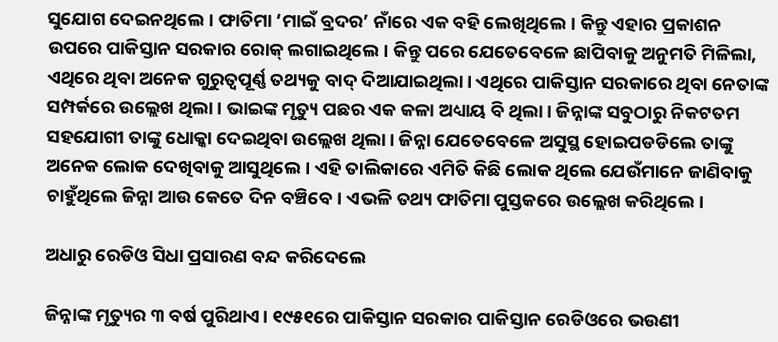ସୁଯୋଗ ଦେଇନଥିଲେ। ଫାତିମା ‘ମାଇଁ ବ୍ରଦର’ ନାଁରେ ଏକ ବହି ଲେଖିଥିଲେ। କିନ୍ତୁ ଏହାର ପ୍ରକାଶନ ଉପରେ ପାକିସ୍ତାନ ସରକାର ରୋକ୍ ଲଗାଇଥିଲେ। କିନ୍ତୁ ପରେ ଯେତେବେଳେ ଛାପିବାକୁ ଅନୁମତି ମିଳିଲା, ଏଥିରେ ଥିବା ଅନେକ ଗୁରୁତ୍ବପୂର୍ଣ୍ଣ ତଥ୍ୟକୁ ବାଦ୍ ଦିଆଯାଇଥିଲା। ଏଥିରେ ପାକିସ୍ତାନ ସରକାରେ ଥିବା ନେତାଙ୍କ ସମ୍ପର୍କରେ ଉଲ୍ଲେଖ ଥିଲା। ଭାଇଙ୍କ ମୃତ୍ୟୁ ପଛର ଏକ କଳା ଅଧ୍ୟାୟ ବି ଥିଲା। ଜିନ୍ନାଙ୍କ ସବୁଠାରୁ ନିକଟତମ ସହଯୋଗୀ ତାଙ୍କୁ ଧୋକ୍କା ଦେଇଥିବା ଉଲ୍ଲେଖ ଥିଲା। ଜିନ୍ନା ଯେତେବେଳେ ଅସୁସ୍ଥ ହୋଇପଡଡିଲେ ତାଙ୍କୁ ଅନେକ ଲୋକ ଦେଖିବାକୁ ଆସୁଥିଲେ। ଏହି ତାଲିକାରେ ଏମିତି କିଛି ଲୋକ ଥିଲେ ଯେଉଁମାନେ ଜାଣିବାକୁ ଚାହୁଁଥିଲେ ଜିନ୍ନା ଆଉ କେତେ ଦିନ ବଞ୍ଚିବେ। ଏଭଳି ତଥ୍ୟ ଫାତିମା ପୁସ୍ତକରେ ଉଲ୍ଲେଖ କରିଥିଲେ।

ଅଧାରୁ ରେଡିଓ ସିଧା ପ୍ରସାରଣ ବନ୍ଦ କରିଦେଲେ

ଜିନ୍ନାଙ୍କ ମୃତ୍ୟୁର ୩ ବର୍ଷ ପୁରିଥାଏ। ୧୯୫୧ରେ ପାକିସ୍ତାନ ସରକାର ପାକିସ୍ତାନ ରେଡିଓରେ ଭଉଣୀ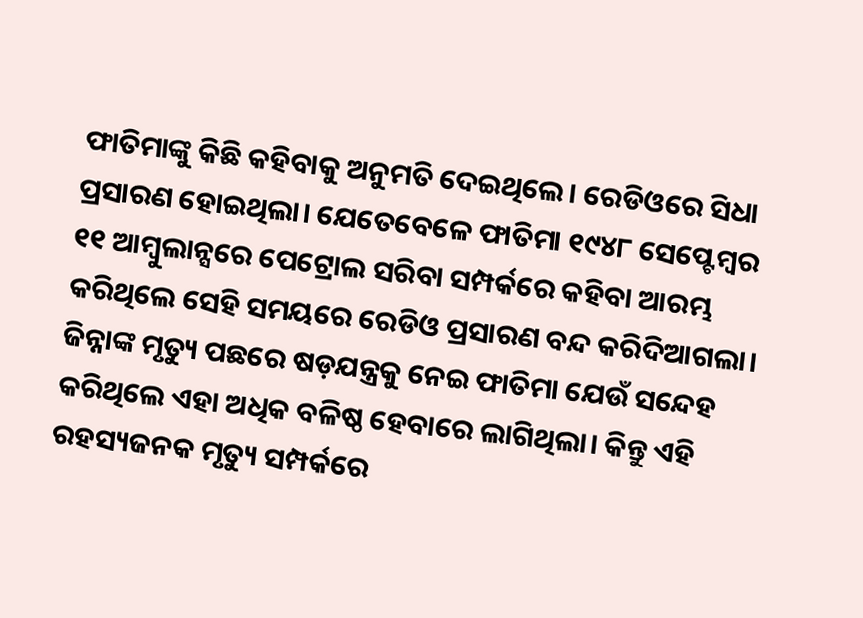ଫାତିମାଙ୍କୁ କିଛି କହିବାକୁ ଅନୁମତି ଦେଇଥିଲେ। ରେଡିଓରେ ସିଧା ପ୍ରସାରଣ ହୋଇଥିଲା। ଯେତେବେଳେ ଫାତିମା ୧୯୪୮ ସେପ୍ଟେମ୍ବର ୧୧ ଆମ୍ବୁଲାନ୍ସରେ ପେଟ୍ରୋଲ ସରିବା ସମ୍ପର୍କରେ କହିବା ଆରମ୍ଭ କରିଥିଲେ ସେହି ସମୟରେ ରେଡିଓ ପ୍ରସାରଣ ବନ୍ଦ କରିଦିଆଗଲା। ଜିନ୍ନାଙ୍କ ମୃତ୍ୟୁ ପଛରେ ଷଡ଼ଯନ୍ତ୍ରକୁ ନେଇ ଫାତିମା ଯେଉଁ ସନ୍ଦେହ କରିଥିଲେ ଏହା ଅଧିକ ବଳିଷ୍ଠ ହେବାରେ ଲାଗିଥିଲା। କିନ୍ତୁ ଏହି ରହସ୍ୟଜନକ ମୃତ୍ୟୁ ସମ୍ପର୍କରେ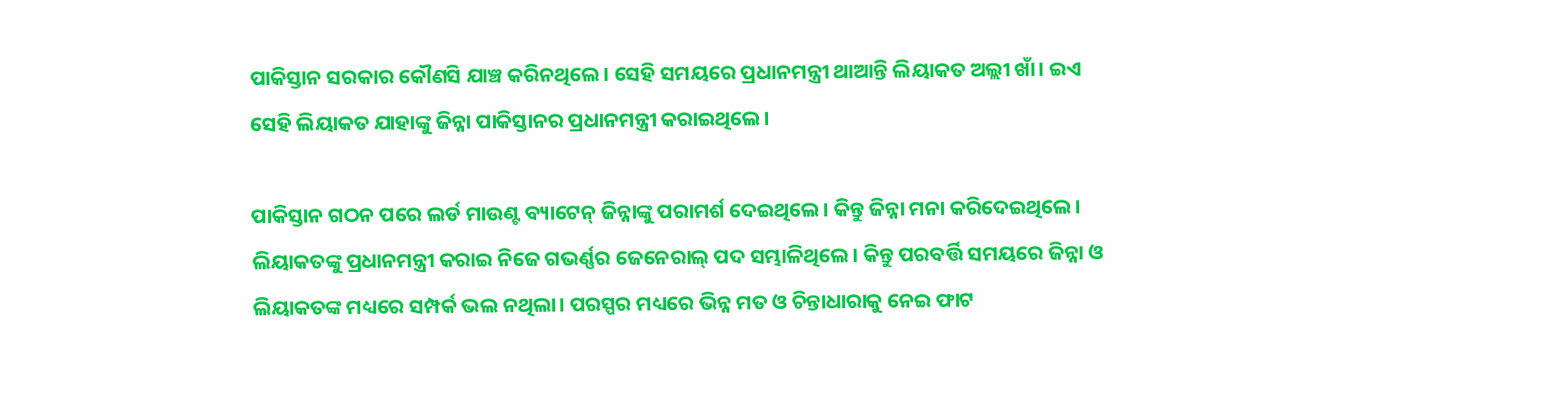ପାକିସ୍ତାନ ସରକାର କୌଣସି ଯାଞ୍ଚ କରିନଥିଲେ। ସେହି ସମୟରେ ପ୍ରଧାନମନ୍ତ୍ରୀ ଥାଆନ୍ତି ଲିୟାକତ ଅଲ୍ଲୀ ଖାଁ। ଇଏ ସେହି ଲିୟାକତ ଯାହାଙ୍କୁ ଜିନ୍ନା ପାକିସ୍ତାନର ପ୍ରଧାନମନ୍ତ୍ରୀ କରାଇଥିଲେ।

ପାକିସ୍ତାନ ଗଠନ ପରେ ଲର୍ଡ ମାଉଣ୍ଟ ବ୍ୟାଟେନ୍ ଜିନ୍ନାଙ୍କୁ ପରାମର୍ଶ ଦେଇଥିଲେ। କିନ୍ତୁ ଜିନ୍ନା ମନା କରିଦେଇଥିଲେ। ଲିୟାକତଙ୍କୁ ପ୍ରଧାନମନ୍ତ୍ରୀ କରାଇ ନିଜେ ଗଭର୍ଣ୍ଣର ଜେନେରାଲ୍ ପଦ ସମ୍ଭାଳିଥିଲେ। କିନ୍ତୁ ପରବର୍ତ୍ତି ସମୟରେ ଜିନ୍ନା ଓ ଲିୟାକତଙ୍କ ମଧ୍ୟରେ ସମ୍ପର୍କ ଭଲ ନଥିଲା। ପରସ୍ପର ମଧ୍ୟରେ ଭିନ୍ନ ମତ ଓ ଚିନ୍ତାଧାରାକୁ ନେଇ ଫାଟ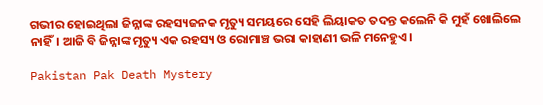ଗଭୀର ହୋଇଥିଲା ଜିନ୍ନାଙ୍କ ରହସ୍ୟଜନକ ମୃତ୍ୟୁ ସମୟରେ ସେହି ଲିୟାକତ ତଦନ୍ତ କଲେନି କି ମୁହଁ ଖୋଲିଲେ ନାହିଁ। ଆଜି ବି ଜିନ୍ନାଙ୍କ ମୃତ୍ୟୁ ଏକ ରହସ୍ୟ ଓ ରୋମାଞ୍ଚ ଭରା କାହାଣୀ ଭଳି ମନେହୁଏ।

Pakistan Pak Death Mystery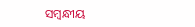ସମ୍ବନ୍ଧୀୟ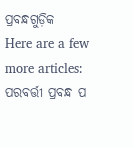ପ୍ରବନ୍ଧଗୁଡ଼ିକ
Here are a few more articles:
ପରବର୍ତ୍ତୀ ପ୍ରବନ୍ଧ ପ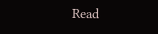Read